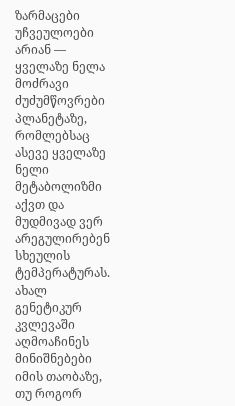ზარმაცები უჩვეულოები არიან — ყველაზე ნელა მოძრავი ძუძუმწოვრები პლანეტაზე, რომლებსაც ასევე ყველაზე ნელი მეტაბოლიზმი აქვთ და მუდმივად ვერ არეგულირებენ სხეულის ტემპერატურას.
ახალ გენეტიკურ კვლევაში აღმოაჩინეს მინიშნებები იმის თაობაზე, თუ როგორ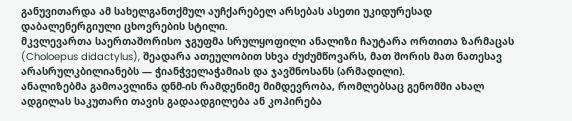განუვითარდა ამ სახელგანთქმულ აუჩქარებელ არსებას ასეთი უკიდურესად დაბალენერგიული ცხოვრების სტილი.
მკვლევართა საერთაშორისო ჯგუფმა სრულყოფილი ანალიზი ჩაუტარა ორთითა ზარმაცას (Choloepus didactylus), შეადარა ათეულობით სხვა ძუძუმწოვარს, მათ შორის მათ ნათესავ არასრულკბილიანებს — ჭიანჭველაჭამიას და ჯავშნოსანს (არმადილი).
ანალიზებმა გამოავლინა დნმ-ის რამდენიმე მიმდევრობა, რომლებსაც გენომში ახალ ადგილას საკუთარი თავის გადაადგილება ან კოპირება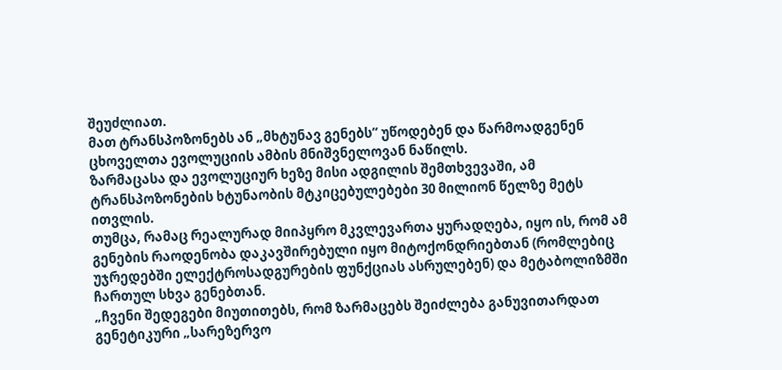შეუძლიათ.
მათ ტრანსპოზონებს ან „მხტუნავ გენებს“ უწოდებენ და წარმოადგენენ ცხოველთა ევოლუციის ამბის მნიშვნელოვან ნაწილს.
ზარმაცასა და ევოლუციურ ხეზე მისი ადგილის შემთხვევაში, ამ ტრანსპოზონების ხტუნაობის მტკიცებულებები 30 მილიონ წელზე მეტს ითვლის.
თუმცა, რამაც რეალურად მიიპყრო მკვლევართა ყურადღება, იყო ის, რომ ამ გენების რაოდენობა დაკავშირებული იყო მიტოქონდრიებთან (რომლებიც უჯრედებში ელექტროსადგურების ფუნქციას ასრულებენ) და მეტაბოლიზმში ჩართულ სხვა გენებთან.
„ჩვენი შედეგები მიუთითებს, რომ ზარმაცებს შეიძლება განუვითარდათ გენეტიკური „სარეზერვო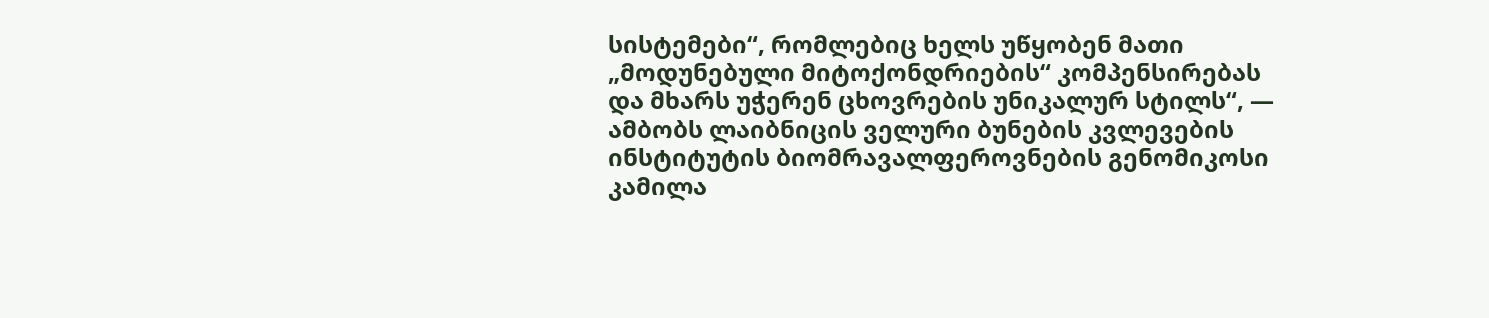სისტემები“, რომლებიც ხელს უწყობენ მათი „მოდუნებული მიტოქონდრიების“ კომპენსირებას და მხარს უჭერენ ცხოვრების უნიკალურ სტილს“, — ამბობს ლაიბნიცის ველური ბუნების კვლევების ინსტიტუტის ბიომრავალფეროვნების გენომიკოსი კამილა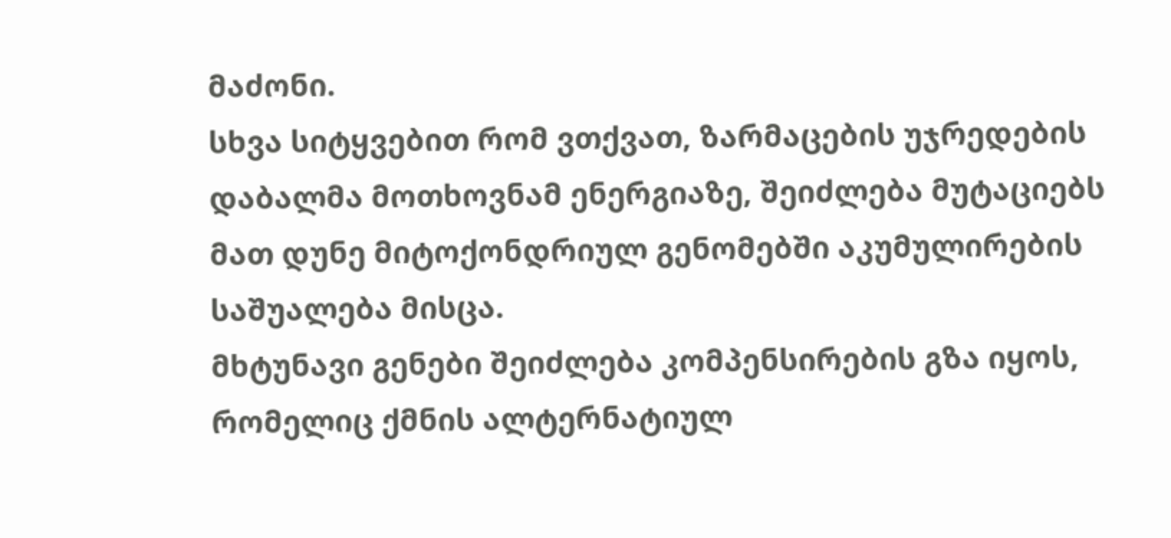მაძონი.
სხვა სიტყვებით რომ ვთქვათ, ზარმაცების უჯრედების დაბალმა მოთხოვნამ ენერგიაზე, შეიძლება მუტაციებს მათ დუნე მიტოქონდრიულ გენომებში აკუმულირების საშუალება მისცა.
მხტუნავი გენები შეიძლება კომპენსირების გზა იყოს, რომელიც ქმნის ალტერნატიულ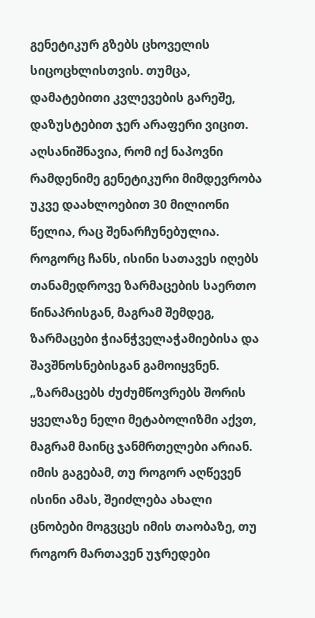გენეტიკურ გზებს ცხოველის სიცოცხლისთვის. თუმცა, დამატებითი კვლევების გარეშე, დაზუსტებით ჯერ არაფერი ვიცით.
აღსანიშნავია, რომ იქ ნაპოვნი რამდენიმე გენეტიკური მიმდევრობა უკვე დაახლოებით 30 მილიონი წელია, რაც შენარჩუნებულია. როგორც ჩანს, ისინი სათავეს იღებს თანამედროვე ზარმაცების საერთო წინაპრისგან, მაგრამ შემდეგ, ზარმაცები ჭიანჭველაჭამიებისა და შავშნოსნებისგან გამოიყვნენ.
„ზარმაცებს ძუძუმწოვრებს შორის ყველაზე ნელი მეტაბოლიზმი აქვთ, მაგრამ მაინც ჯანმრთელები არიან. იმის გაგებამ, თუ როგორ აღწევენ ისინი ამას, შეიძლება ახალი ცნობები მოგვცეს იმის თაობაზე, თუ როგორ მართავენ უჯრედები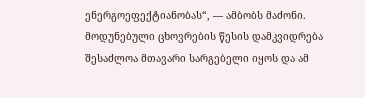ენერგოეფექტიანობას“, — ამბობს მაძონი.
მოდუნებული ცხოვრების წესის დამკვიდრება შესაძლოა მთავარი სარგებელი იყოს და ამ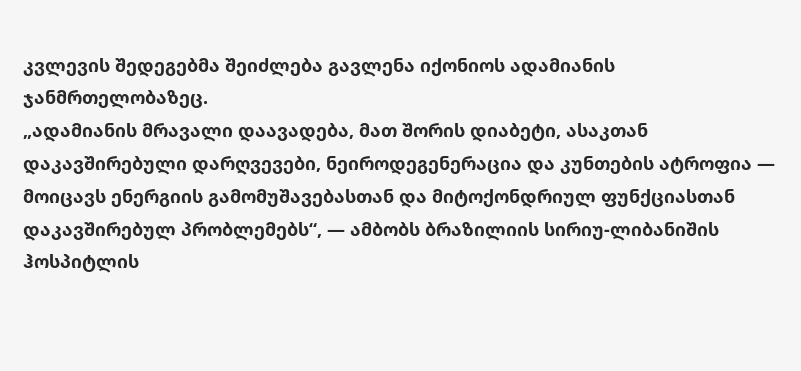კვლევის შედეგებმა შეიძლება გავლენა იქონიოს ადამიანის ჯანმრთელობაზეც.
„ადამიანის მრავალი დაავადება, მათ შორის დიაბეტი, ასაკთან დაკავშირებული დარღვევები, ნეიროდეგენერაცია და კუნთების ატროფია — მოიცავს ენერგიის გამომუშავებასთან და მიტოქონდრიულ ფუნქციასთან დაკავშირებულ პრობლემებს“, — ამბობს ბრაზილიის სირიუ-ლიბანიშის ჰოსპიტლის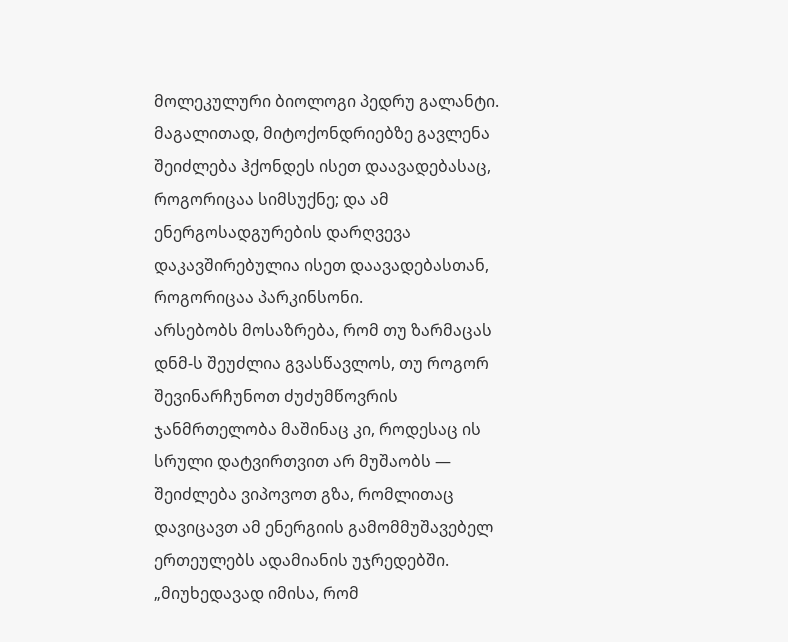მოლეკულური ბიოლოგი პედრუ გალანტი.
მაგალითად, მიტოქონდრიებზე გავლენა შეიძლება ჰქონდეს ისეთ დაავადებასაც, როგორიცაა სიმსუქნე; და ამ ენერგოსადგურების დარღვევა დაკავშირებულია ისეთ დაავადებასთან, როგორიცაა პარკინსონი.
არსებობს მოსაზრება, რომ თუ ზარმაცას დნმ-ს შეუძლია გვასწავლოს, თუ როგორ შევინარჩუნოთ ძუძუმწოვრის ჯანმრთელობა მაშინაც კი, როდესაც ის სრული დატვირთვით არ მუშაობს — შეიძლება ვიპოვოთ გზა, რომლითაც დავიცავთ ამ ენერგიის გამომმუშავებელ ერთეულებს ადამიანის უჯრედებში.
„მიუხედავად იმისა, რომ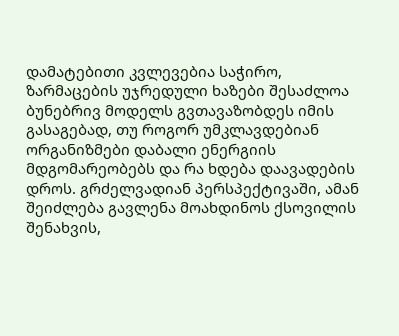დამატებითი კვლევებია საჭირო, ზარმაცების უჯრედული ხაზები შესაძლოა ბუნებრივ მოდელს გვთავაზობდეს იმის გასაგებად, თუ როგორ უმკლავდებიან ორგანიზმები დაბალი ენერგიის მდგომარეობებს და რა ხდება დაავადების დროს. გრძელვადიან პერსპექტივაში, ამან შეიძლება გავლენა მოახდინოს ქსოვილის შენახვის,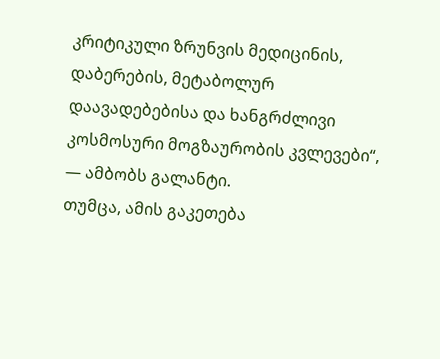კრიტიკული ზრუნვის მედიცინის, დაბერების, მეტაბოლურ დაავადებებისა და ხანგრძლივი კოსმოსური მოგზაურობის კვლევები“, — ამბობს გალანტი.
თუმცა, ამის გაკეთება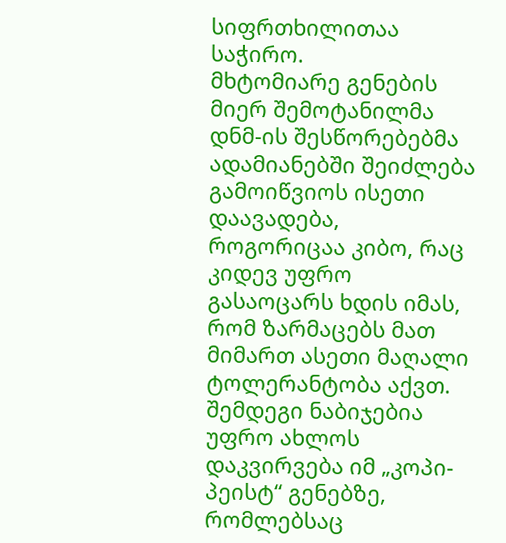სიფრთხილითაა საჭირო.
მხტომიარე გენების მიერ შემოტანილმა დნმ-ის შესწორებებმა ადამიანებში შეიძლება გამოიწვიოს ისეთი დაავადება, როგორიცაა კიბო, რაც კიდევ უფრო გასაოცარს ხდის იმას, რომ ზარმაცებს მათ მიმართ ასეთი მაღალი ტოლერანტობა აქვთ.
შემდეგი ნაბიჯებია უფრო ახლოს დაკვირვება იმ „კოპი-პეისტ“ გენებზე, რომლებსაც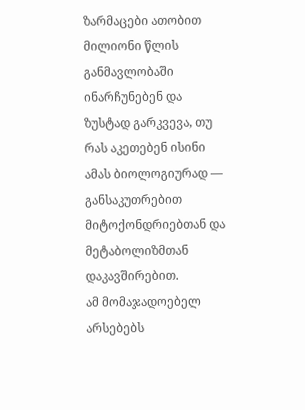ზარმაცები ათობით მილიონი წლის განმავლობაში ინარჩუნებენ და ზუსტად გარკვევა, თუ რას აკეთებენ ისინი ამას ბიოლოგიურად — განსაკუთრებით მიტოქონდრიებთან და მეტაბოლიზმთან დაკავშირებით.
ამ მომაჯადოებელ არსებებს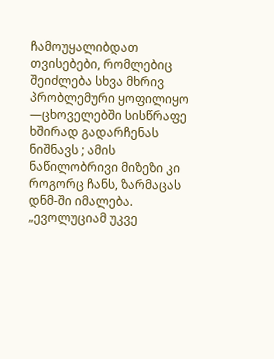ჩამოუყალიბდათ თვისებები, რომლებიც შეიძლება სხვა მხრივ პრობლემური ყოფილიყო —ცხოველებში სისწრაფე ხშირად გადარჩენას ნიშნავს ; ამის ნაწილობრივი მიზეზი კი როგორც ჩანს, ზარმაცას დნმ-ში იმალება.
„ევოლუციამ უკვე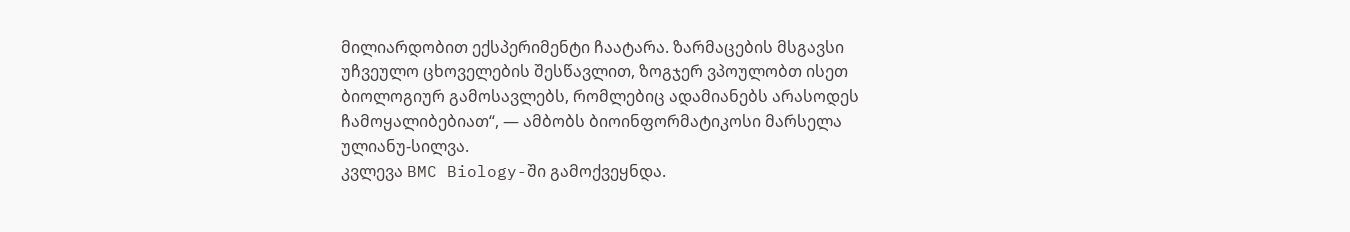მილიარდობით ექსპერიმენტი ჩაატარა. ზარმაცების მსგავსი უჩვეულო ცხოველების შესწავლით, ზოგჯერ ვპოულობთ ისეთ ბიოლოგიურ გამოსავლებს, რომლებიც ადამიანებს არასოდეს ჩამოყალიბებიათ“, — ამბობს ბიოინფორმატიკოსი მარსელა ულიანუ-სილვა.
კვლევა BMC Biology-ში გამოქვეყნდა.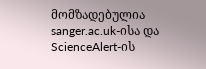მომზადებულია sanger.ac.uk-ისა და ScienceAlert-ის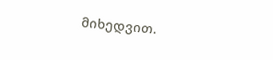მიხედვით.